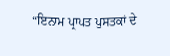“ਇਨਾਮ ਪ੍ਰਾਪਤ ਪੁਸਤਕਾਂ ਦੇ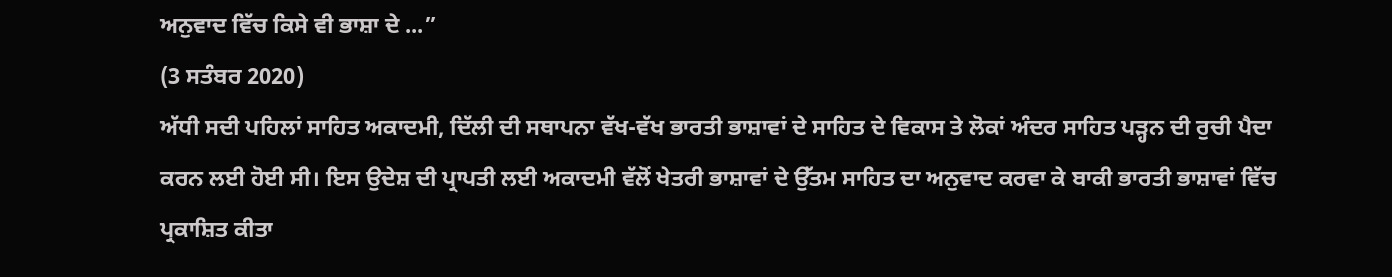ਅਨੁਵਾਦ ਵਿੱਚ ਕਿਸੇ ਵੀ ਭਾਸ਼ਾ ਦੇ ...”
(3 ਸਤੰਬਰ 2020)
ਅੱਧੀ ਸਦੀ ਪਹਿਲਾਂ ਸਾਹਿਤ ਅਕਾਦਮੀ, ਦਿੱਲੀ ਦੀ ਸਥਾਪਨਾ ਵੱਖ-ਵੱਖ ਭਾਰਤੀ ਭਾਸ਼ਾਵਾਂ ਦੇ ਸਾਹਿਤ ਦੇ ਵਿਕਾਸ ਤੇ ਲੋਕਾਂ ਅੰਦਰ ਸਾਹਿਤ ਪੜ੍ਹਨ ਦੀ ਰੁਚੀ ਪੈਦਾ ਕਰਨ ਲਈ ਹੋਈ ਸੀ। ਇਸ ਉਦੇਸ਼ ਦੀ ਪ੍ਰਾਪਤੀ ਲਈ ਅਕਾਦਮੀ ਵੱਲੋਂ ਖੇਤਰੀ ਭਾਸ਼ਾਵਾਂ ਦੇ ਉੱਤਮ ਸਾਹਿਤ ਦਾ ਅਨੁਵਾਦ ਕਰਵਾ ਕੇ ਬਾਕੀ ਭਾਰਤੀ ਭਾਸ਼ਾਵਾਂ ਵਿੱਚ ਪ੍ਰਕਾਸ਼ਿਤ ਕੀਤਾ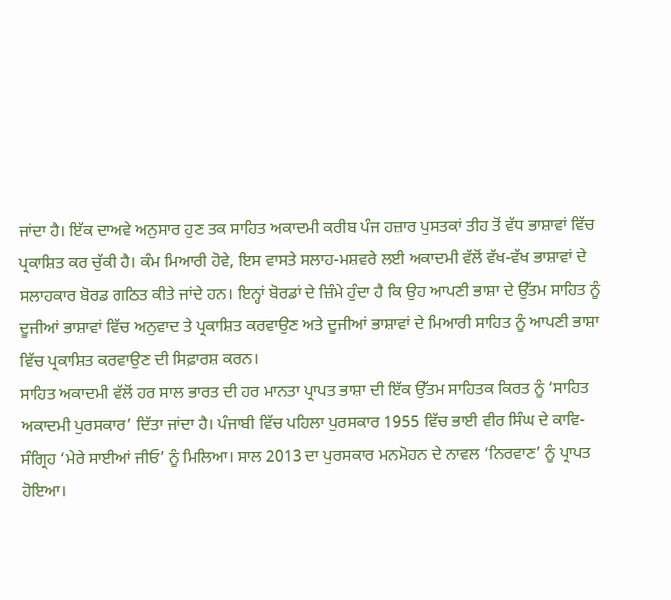ਜਾਂਦਾ ਹੈ। ਇੱਕ ਦਾਅਵੇ ਅਨੁਸਾਰ ਹੁਣ ਤਕ ਸਾਹਿਤ ਅਕਾਦਮੀ ਕਰੀਬ ਪੰਜ ਹਜ਼ਾਰ ਪੁਸਤਕਾਂ ਤੀਹ ਤੋਂ ਵੱਧ ਭਾਸ਼ਾਵਾਂ ਵਿੱਚ ਪ੍ਰਕਾਸ਼ਿਤ ਕਰ ਚੁੱਕੀ ਹੈ। ਕੰਮ ਮਿਆਰੀ ਹੋਵੇ, ਇਸ ਵਾਸਤੇ ਸਲਾਹ-ਮਸ਼ਵਰੇ ਲਈ ਅਕਾਦਮੀ ਵੱਲੋਂ ਵੱਖ-ਵੱਖ ਭਾਸ਼ਾਵਾਂ ਦੇ ਸਲਾਹਕਾਰ ਬੋਰਡ ਗਠਿਤ ਕੀਤੇ ਜਾਂਦੇ ਹਨ। ਇਨ੍ਹਾਂ ਬੋਰਡਾਂ ਦੇ ਜ਼ਿੰਮੇ ਹੁੰਦਾ ਹੈ ਕਿ ਉਹ ਆਪਣੀ ਭਾਸ਼ਾ ਦੇ ਉੱਤਮ ਸਾਹਿਤ ਨੂੰ ਦੂਜੀਆਂ ਭਾਸ਼ਾਵਾਂ ਵਿੱਚ ਅਨੁਵਾਦ ਤੇ ਪ੍ਰਕਾਸ਼ਿਤ ਕਰਵਾਉਣ ਅਤੇ ਦੂਜੀਆਂ ਭਾਸ਼ਾਵਾਂ ਦੇ ਮਿਆਰੀ ਸਾਹਿਤ ਨੂੰ ਆਪਣੀ ਭਾਸ਼ਾ ਵਿੱਚ ਪ੍ਰਕਾਸ਼ਿਤ ਕਰਵਾਉਣ ਦੀ ਸਿਫ਼ਾਰਸ਼ ਕਰਨ।
ਸਾਹਿਤ ਅਕਾਦਮੀ ਵੱਲੋਂ ਹਰ ਸਾਲ ਭਾਰਤ ਦੀ ਹਰ ਮਾਨਤਾ ਪ੍ਰਾਪਤ ਭਾਸ਼ਾ ਦੀ ਇੱਕ ਉੱਤਮ ਸਾਹਿਤਕ ਕਿਰਤ ਨੂੰ ‘ਸਾਹਿਤ ਅਕਾਦਮੀ ਪੁਰਸਕਾਰ’ ਦਿੱਤਾ ਜਾਂਦਾ ਹੈ। ਪੰਜਾਬੀ ਵਿੱਚ ਪਹਿਲਾ ਪੁਰਸਕਾਰ 1955 ਵਿੱਚ ਭਾਈ ਵੀਰ ਸਿੰਘ ਦੇ ਕਾਵਿ-ਸੰਗ੍ਰਿਹ ‘ਮੇਰੇ ਸਾਈਆਂ ਜੀਓ’ ਨੂੰ ਮਿਲਿਆ। ਸਾਲ 2013 ਦਾ ਪੁਰਸਕਾਰ ਮਨਮੋਹਨ ਦੇ ਨਾਵਲ ‘ਨਿਰਵਾਣ’ ਨੂੰ ਪ੍ਰਾਪਤ ਹੋਇਆ।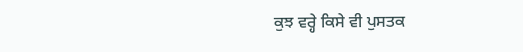ਕੁਝ ਵਰ੍ਹੇ ਕਿਸੇ ਵੀ ਪੁਸਤਕ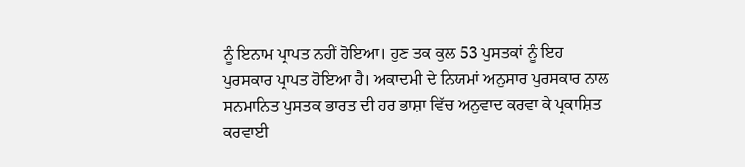ਨੂੰ ਇਨਾਮ ਪ੍ਰਾਪਤ ਨਹੀਂ ਹੋਇਆ। ਹੁਣ ਤਕ ਕੁਲ 53 ਪੁਸਤਕਾਂ ਨੂੰ ਇਹ ਪੁਰਸਕਾਰ ਪ੍ਰਾਪਤ ਹੋਇਆ ਹੈ। ਅਕਾਦਮੀ ਦੇ ਨਿਯਮਾਂ ਅਨੁਸਾਰ ਪੁਰਸਕਾਰ ਨਾਲ ਸਨਮਾਨਿਤ ਪੁਸਤਕ ਭਾਰਤ ਦੀ ਹਰ ਭਾਸ਼ਾ ਵਿੱਚ ਅਨੁਵਾਦ ਕਰਵਾ ਕੇ ਪ੍ਰਕਾਸ਼ਿਤ ਕਰਵਾਈ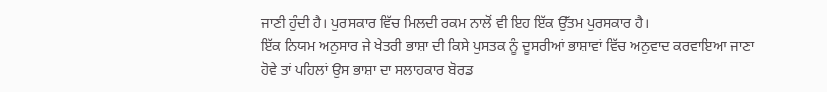ਜਾਣੀ ਹੁੰਦੀ ਹੈ। ਪੁਰਸਕਾਰ ਵਿੱਚ ਮਿਲਦੀ ਰਕਮ ਨਾਲੋਂ ਵੀ ਇਹ ਇੱਕ ਉੱਤਮ ਪੁਰਸਕਾਰ ਹੈ।
ਇੱਕ ਨਿਯਮ ਅਨੁਸਾਰ ਜੇ ਖੇਤਰੀ ਭਾਸ਼ਾ ਦੀ ਕਿਸੇ ਪੁਸਤਕ ਨੂੰ ਦੂਸਰੀਆਂ ਭਾਸ਼ਾਵਾਂ ਵਿੱਚ ਅਨੁਵਾਦ ਕਰਵਾਇਆ ਜਾਣਾ ਹੋਵੇ ਤਾਂ ਪਹਿਲਾਂ ਉਸ ਭਾਸ਼ਾ ਦਾ ਸਲਾਹਕਾਰ ਬੋਰਡ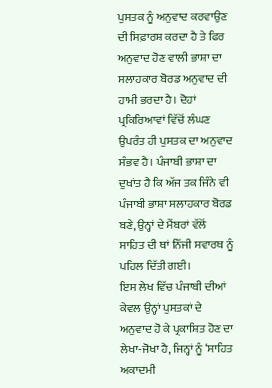ਪੁਸਤਕ ਨੂੰ ਅਨੁਵਾਦ ਕਰਵਾਉਣ ਦੀ ਸਿਫ਼ਾਰਸ਼ ਕਰਦਾ ਹੈ ਤੇ ਫਿਰ ਅਨੁਵਾਦ ਹੋਣ ਵਾਲੀ ਭਾਸ਼ਾ ਦਾ ਸਲਾਹਕਾਰ ਬੋਰਡ ਅਨੁਵਾਦ ਦੀ ਹਾਮੀ ਭਰਦਾ ਹੈ। ਦੋਹਾਂ ਪ੍ਰਕਿਰਿਆਵਾਂ ਵਿੱਚੋਂ ਲੰਘਣ ਉਪਰੰਤ ਹੀ ਪੁਸਤਕ ਦਾ ਅਨੁਵਾਦ ਸੰਭਵ ਹੈ। ਪੰਜਾਬੀ ਭਾਸ਼ਾ ਦਾ ਦੁਖਾਂਤ ਹੈ ਕਿ ਅੱਜ ਤਕ ਜਿੰਨੇ ਵੀ ਪੰਜਾਬੀ ਭਾਸ਼ਾ ਸਲਾਹਕਾਰ ਬੋਰਡ ਬਣੇ, ਉਨ੍ਹਾਂ ਦੇ ਮੈਂਬਰਾਂ ਵੱਲੋਂ ਸਾਹਿਤ ਦੀ ਥਾਂ ਨਿੱਜੀ ਸਵਾਰਥ ਨੂੰ ਪਹਿਲ ਦਿੱਤੀ ਗਈ।
ਇਸ ਲੇਖ ਵਿੱਚ ਪੰਜਾਬੀ ਦੀਆਂ ਕੇਵਲ ਉਨ੍ਹਾਂ ਪੁਸਤਕਾਂ ਦੇ ਅਨੁਵਾਦ ਹੋ ਕੇ ਪ੍ਰਕਾਸ਼ਿਤ ਹੋਣ ਦਾ ਲੇਖਾ-ਜੋਖਾ ਹੈ, ਜਿਨ੍ਹਾਂ ਨੂੰ ‘ਸਾਹਿਤ ਅਕਾਦਮੀ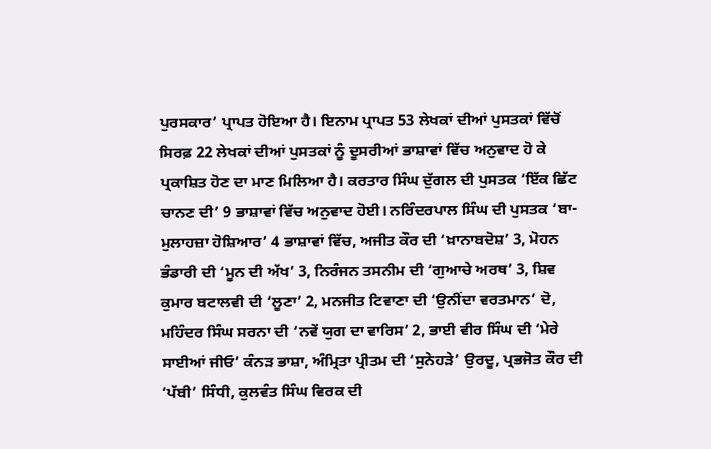ਪੁਰਸਕਾਰ’ ਪ੍ਰਾਪਤ ਹੋਇਆ ਹੈ। ਇਨਾਮ ਪ੍ਰਾਪਤ 53 ਲੇਖਕਾਂ ਦੀਆਂ ਪੁਸਤਕਾਂ ਵਿੱਚੋਂ ਸਿਰਫ਼ 22 ਲੇਖਕਾਂ ਦੀਆਂ ਪੁਸਤਕਾਂ ਨੂੰ ਦੂਸਰੀਆਂ ਭਾਸ਼ਾਵਾਂ ਵਿੱਚ ਅਨੁਵਾਦ ਹੋ ਕੇ ਪ੍ਰਕਾਸ਼ਿਤ ਹੋਣ ਦਾ ਮਾਣ ਮਿਲਿਆ ਹੈ। ਕਰਤਾਰ ਸਿੰਘ ਦੁੱਗਲ ਦੀ ਪੁਸਤਕ ‘ਇੱਕ ਛਿੱਟ ਚਾਨਣ ਦੀ’ 9 ਭਾਸ਼ਾਵਾਂ ਵਿੱਚ ਅਨੁਵਾਦ ਹੋਈ। ਨਰਿੰਦਰਪਾਲ ਸਿੰਘ ਦੀ ਪੁਸਤਕ ‘ਬਾ-ਮੁਲਾਹਜ਼ਾ ਹੋਸ਼ਿਆਰ’ 4 ਭਾਸ਼ਾਵਾਂ ਵਿੱਚ, ਅਜੀਤ ਕੌਰ ਦੀ ‘ਖ਼ਾਨਾਬਦੋਸ਼’ 3, ਮੋਹਨ ਭੰਡਾਰੀ ਦੀ ‘ਮੂਨ ਦੀ ਅੱਖ’ 3, ਨਿਰੰਜਨ ਤਸਨੀਮ ਦੀ ‘ਗੁਆਚੇ ਅਰਥ’ 3, ਸ਼ਿਵ ਕੁਮਾਰ ਬਟਾਲਵੀ ਦੀ ‘ਲੂਣਾ’ 2, ਮਨਜੀਤ ਟਿਵਾਣਾ ਦੀ ‘ਉਨੀਂਦਾ ਵਰਤਮਾਨ’ ਦੋ, ਮਹਿੰਦਰ ਸਿੰਘ ਸਰਨਾ ਦੀ ‘ਨਵੇਂ ਯੁਗ ਦਾ ਵਾਰਿਸ’ 2, ਭਾਈ ਵੀਰ ਸਿੰਘ ਦੀ ‘ਮੇਰੇ ਸਾਈਆਂ ਜੀਓ’ ਕੰਨੜ ਭਾਸ਼ਾ, ਅੰਮ੍ਰਿਤਾ ਪ੍ਰੀਤਮ ਦੀ ‘ਸੁਨੇਹੜੇ’ ਉਰਦੂ, ਪ੍ਰਭਜੋਤ ਕੌਰ ਦੀ ‘ਪੱਬੀ’ ਸਿੰਧੀ, ਕੁਲਵੰਤ ਸਿੰਘ ਵਿਰਕ ਦੀ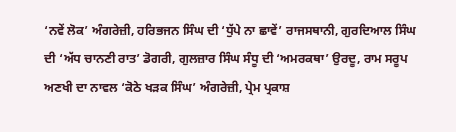‘ਨਵੇਂ ਲੋਕ’ ਅੰਗਰੇਜ਼ੀ, ਹਰਿਭਜਨ ਸਿੰਘ ਦੀ ‘ਧੁੱਪੇ ਨਾ ਛਾਵੇਂ’ ਰਾਜਸਥਾਨੀ, ਗੁਰਦਿਆਲ ਸਿੰਘ ਦੀ ‘ਅੱਧ ਚਾਨਣੀ ਰਾਤ’ ਡੋਗਰੀ, ਗੁਲਜ਼ਾਰ ਸਿੰਘ ਸੰਧੂ ਦੀ ‘ਅਮਰਕਥਾ’ ਉਰਦੂ, ਰਾਮ ਸਰੂਪ ਅਣਖੀ ਦਾ ਨਾਵਲ ‘ਕੋਠੇ ਖੜਕ ਸਿੰਘ’ ਅੰਗਰੇਜ਼ੀ, ਪ੍ਰੇਮ ਪ੍ਰਕਾਸ਼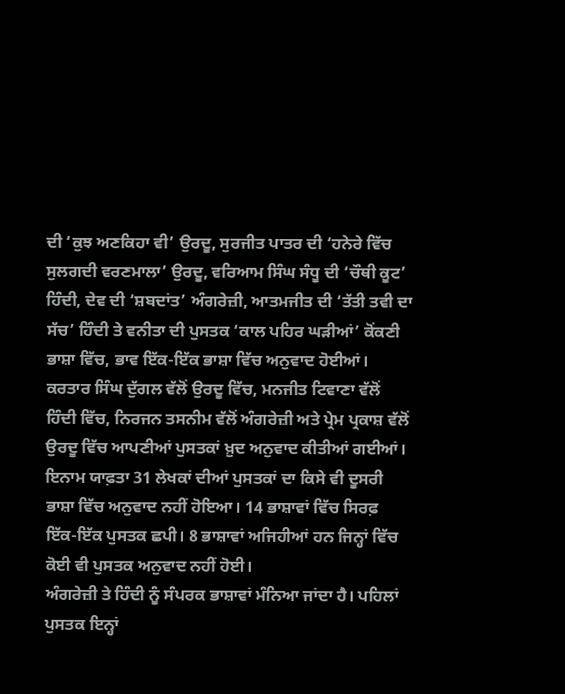ਦੀ ‘ਕੁਝ ਅਣਕਿਹਾ ਵੀ’ ਉਰਦੂ, ਸੁਰਜੀਤ ਪਾਤਰ ਦੀ ‘ਹਨੇਰੇ ਵਿੱਚ ਸੁਲਗਦੀ ਵਰਣਮਾਲਾ’ ਉਰਦੂ, ਵਰਿਆਮ ਸਿੰਘ ਸੰਧੂ ਦੀ ‘ਚੌਥੀ ਕੂਟ’ ਹਿੰਦੀ, ਦੇਵ ਦੀ ‘ਸ਼ਬਦਾਂਤ’ ਅੰਗਰੇਜ਼ੀ, ਆਤਮਜੀਤ ਦੀ ‘ਤੱਤੀ ਤਵੀ ਦਾ ਸੱਚ’ ਹਿੰਦੀ ਤੇ ਵਨੀਤਾ ਦੀ ਪੁਸਤਕ ‘ਕਾਲ ਪਹਿਰ ਘੜੀਆਂ’ ਕੋਂਕਣੀ ਭਾਸ਼ਾ ਵਿੱਚ, ਭਾਵ ਇੱਕ-ਇੱਕ ਭਾਸ਼ਾ ਵਿੱਚ ਅਨੁਵਾਦ ਹੋਈਆਂ।
ਕਰਤਾਰ ਸਿੰਘ ਦੁੱਗਲ ਵੱਲੋਂ ਉਰਦੂ ਵਿੱਚ, ਮਨਜੀਤ ਟਿਵਾਣਾ ਵੱਲੋਂ ਹਿੰਦੀ ਵਿੱਚ, ਨਿਰਜਨ ਤਸਨੀਮ ਵੱਲੋਂ ਅੰਗਰੇਜ਼ੀ ਅਤੇ ਪ੍ਰੇਮ ਪ੍ਰਕਾਸ਼ ਵੱਲੋਂ ਉਰਦੂ ਵਿੱਚ ਆਪਣੀਆਂ ਪੁਸਤਕਾਂ ਖ਼ੁਦ ਅਨੁਵਾਦ ਕੀਤੀਆਂ ਗਈਆਂ। ਇਨਾਮ ਯਾਫ਼ਤਾ 31 ਲੇਖਕਾਂ ਦੀਆਂ ਪੁਸਤਕਾਂ ਦਾ ਕਿਸੇ ਵੀ ਦੂਸਰੀ ਭਾਸ਼ਾ ਵਿੱਚ ਅਨੁਵਾਦ ਨਹੀਂ ਹੋਇਆ। 14 ਭਾਸ਼ਾਵਾਂ ਵਿੱਚ ਸਿਰਫ਼ ਇੱਕ-ਇੱਕ ਪੁਸਤਕ ਛਪੀ। 8 ਭਾਸ਼ਾਵਾਂ ਅਜਿਹੀਆਂ ਹਨ ਜਿਨ੍ਹਾਂ ਵਿੱਚ ਕੋਈ ਵੀ ਪੁਸਤਕ ਅਨੁਵਾਦ ਨਹੀਂ ਹੋਈ।
ਅੰਗਰੇਜ਼ੀ ਤੇ ਹਿੰਦੀ ਨੂੰ ਸੰਪਰਕ ਭਾਸ਼ਾਵਾਂ ਮੰਨਿਆ ਜਾਂਦਾ ਹੈ। ਪਹਿਲਾਂ ਪੁਸਤਕ ਇਨ੍ਹਾਂ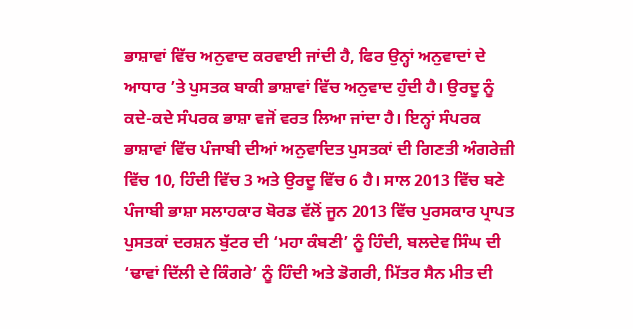ਭਾਸ਼ਾਵਾਂ ਵਿੱਚ ਅਨੁਵਾਦ ਕਰਵਾਈ ਜਾਂਦੀ ਹੈ, ਫਿਰ ਉਨ੍ਹਾਂ ਅਨੁਵਾਦਾਂ ਦੇ ਆਧਾਰ ’ਤੇ ਪੁਸਤਕ ਬਾਕੀ ਭਾਸ਼ਾਵਾਂ ਵਿੱਚ ਅਨੁਵਾਦ ਹੁੰਦੀ ਹੈ। ਉਰਦੂ ਨੂੰ ਕਦੇ-ਕਦੇ ਸੰਪਰਕ ਭਾਸ਼ਾ ਵਜੋਂ ਵਰਤ ਲਿਆ ਜਾਂਦਾ ਹੈ। ਇਨ੍ਹਾਂ ਸੰਪਰਕ ਭਾਸ਼ਾਵਾਂ ਵਿੱਚ ਪੰਜਾਬੀ ਦੀਆਂ ਅਨੁਵਾਦਿਤ ਪੁਸਤਕਾਂ ਦੀ ਗਿਣਤੀ ਅੰਗਰੇਜ਼ੀ ਵਿੱਚ 10, ਹਿੰਦੀ ਵਿੱਚ 3 ਅਤੇ ਉਰਦੂ ਵਿੱਚ 6 ਹੈ। ਸਾਲ 2013 ਵਿੱਚ ਬਣੇ ਪੰਜਾਬੀ ਭਾਸ਼ਾ ਸਲਾਹਕਾਰ ਬੋਰਡ ਵੱਲੋਂ ਜੂਨ 2013 ਵਿੱਚ ਪੁਰਸਕਾਰ ਪ੍ਰਾਪਤ ਪੁਸਤਕਾਂ ਦਰਸ਼ਨ ਬੁੱਟਰ ਦੀ ‘ਮਹਾ ਕੰਬਣੀ’ ਨੂੰ ਹਿੰਦੀ, ਬਲਦੇਵ ਸਿੰਘ ਦੀ ‘ਢਾਵਾਂ ਦਿੱਲੀ ਦੇ ਕਿੰਗਰੇ’ ਨੂੰ ਹਿੰਦੀ ਅਤੇ ਡੋਗਰੀ, ਮਿੱਤਰ ਸੈਨ ਮੀਤ ਦੀ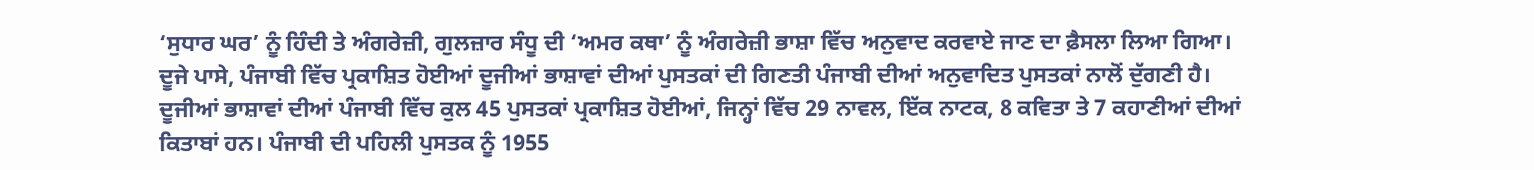‘ਸੁਧਾਰ ਘਰ’ ਨੂੰ ਹਿੰਦੀ ਤੇ ਅੰਗਰੇਜ਼ੀ, ਗੁਲਜ਼ਾਰ ਸੰਧੂ ਦੀ ‘ਅਮਰ ਕਥਾ’ ਨੂੰ ਅੰਗਰੇਜ਼ੀ ਭਾਸ਼ਾ ਵਿੱਚ ਅਨੁਵਾਦ ਕਰਵਾਏ ਜਾਣ ਦਾ ਫ਼ੈਸਲਾ ਲਿਆ ਗਿਆ।
ਦੂਜੇ ਪਾਸੇ, ਪੰਜਾਬੀ ਵਿੱਚ ਪ੍ਰਕਾਸ਼ਿਤ ਹੋਈਆਂ ਦੂਜੀਆਂ ਭਾਸ਼ਾਵਾਂ ਦੀਆਂ ਪੁਸਤਕਾਂ ਦੀ ਗਿਣਤੀ ਪੰਜਾਬੀ ਦੀਆਂ ਅਨੁਵਾਦਿਤ ਪੁਸਤਕਾਂ ਨਾਲੋਂ ਦੁੱਗਣੀ ਹੈ। ਦੂਜੀਆਂ ਭਾਸ਼ਾਵਾਂ ਦੀਆਂ ਪੰਜਾਬੀ ਵਿੱਚ ਕੁਲ 45 ਪੁਸਤਕਾਂ ਪ੍ਰਕਾਸ਼ਿਤ ਹੋਈਆਂ, ਜਿਨ੍ਹਾਂ ਵਿੱਚ 29 ਨਾਵਲ, ਇੱਕ ਨਾਟਕ, 8 ਕਵਿਤਾ ਤੇ 7 ਕਹਾਣੀਆਂ ਦੀਆਂ ਕਿਤਾਬਾਂ ਹਨ। ਪੰਜਾਬੀ ਦੀ ਪਹਿਲੀ ਪੁਸਤਕ ਨੂੰ 1955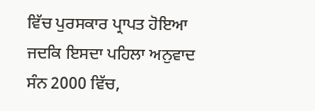ਵਿੱਚ ਪੁਰਸਕਾਰ ਪ੍ਰਾਪਤ ਹੋਇਆ ਜਦਕਿ ਇਸਦਾ ਪਹਿਲਾ ਅਨੁਵਾਦ ਸੰਨ 2000 ਵਿੱਚ,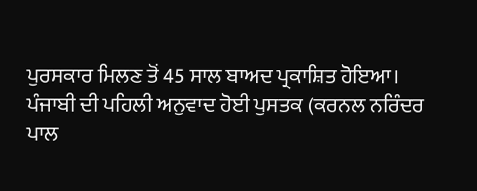ਪੁਰਸਕਾਰ ਮਿਲਣ ਤੋਂ 45 ਸਾਲ ਬਾਅਦ ਪ੍ਰਕਾਸ਼ਿਤ ਹੋਇਆ। ਪੰਜਾਬੀ ਦੀ ਪਹਿਲੀ ਅਨੁਵਾਦ ਹੋਈ ਪੁਸਤਕ (ਕਰਨਲ ਨਰਿੰਦਰ ਪਾਲ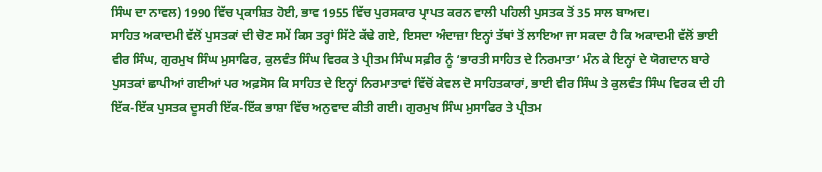ਸਿੰਘ ਦਾ ਨਾਵਲ) 1990 ਵਿੱਚ ਪ੍ਰਕਾਸ਼ਿਤ ਹੋਈ, ਭਾਵ 1955 ਵਿੱਚ ਪੁਰਸਕਾਰ ਪ੍ਰਾਪਤ ਕਰਨ ਵਾਲੀ ਪਹਿਲੀ ਪੁਸਤਕ ਤੋਂ 35 ਸਾਲ ਬਾਅਦ।
ਸਾਹਿਤ ਅਕਾਦਮੀ ਵੱਲੋਂ ਪੁਸਤਕਾਂ ਦੀ ਚੋਣ ਸਮੇਂ ਕਿਸ ਤਰ੍ਹਾਂ ਸਿੱਟੇ ਕੱਢੇ ਗਏ, ਇਸਦਾ ਅੰਦਾਜ਼ਾ ਇਨ੍ਹਾਂ ਤੱਥਾਂ ਤੋਂ ਲਾਇਆ ਜਾ ਸਕਦਾ ਹੈ ਕਿ ਅਕਾਦਮੀ ਵੱਲੋਂ ਭਾਈ ਵੀਰ ਸਿੰਘ, ਗੁਰਮੁਖ ਸਿੰਘ ਮੁਸਾਫਿਰ, ਕੁਲਵੰਤ ਸਿੰਘ ਵਿਰਕ ਤੇ ਪ੍ਰੀਤਮ ਸਿੰਘ ਸਫ਼ੀਰ ਨੂੰ ‘ਭਾਰਤੀ ਸਾਹਿਤ ਦੇ ਨਿਰਮਾਤਾ’ ਮੰਨ ਕੇ ਇਨ੍ਹਾਂ ਦੇ ਯੋਗਦਾਨ ਬਾਰੇ ਪੁਸਤਕਾਂ ਛਾਪੀਆਂ ਗਈਆਂ ਪਰ ਅਫ਼ਸੋਸ ਕਿ ਸਾਹਿਤ ਦੇ ਇਨ੍ਹਾਂ ਨਿਰਮਾਤਾਵਾਂ ਵਿੱਚੋਂ ਕੇਵਲ ਦੋ ਸਾਹਿਤਕਾਰਾਂ, ਭਾਈ ਵੀਰ ਸਿੰਘ ਤੇ ਕੁਲਵੰਤ ਸਿੰਘ ਵਿਰਕ ਦੀ ਹੀ ਇੱਕ-ਇੱਕ ਪੁਸਤਕ ਦੂਸਰੀ ਇੱਕ-ਇੱਕ ਭਾਸ਼ਾ ਵਿੱਚ ਅਨੁਵਾਦ ਕੀਤੀ ਗਈ। ਗੁਰਮੁਖ ਸਿੰਘ ਮੁਸਾਫਿਰ ਤੇ ਪ੍ਰੀਤਮ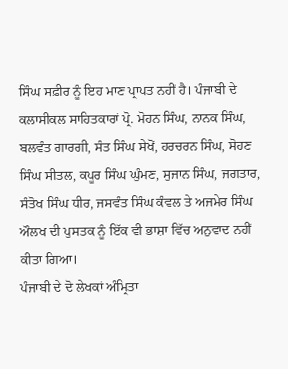ਸਿੰਘ ਸਫ਼ੀਰ ਨੂੰ ਇਹ ਮਾਣ ਪ੍ਰਾਪਤ ਨਹੀਂ ਹੈ। ਪੰਜਾਬੀ ਦੇ ਕਲਾਸੀਕਲ ਸਾਹਿਤਕਾਰਾਂ ਪ੍ਰੋ. ਮੋਹਨ ਸਿੰਘ, ਨਾਨਕ ਸਿੰਘ, ਬਲਵੰਤ ਗਾਰਗੀ, ਸੰਤ ਸਿੰਘ ਸੇਖੋਂ, ਹਰਚਰਨ ਸਿੰਘ, ਸੋਹਣ ਸਿੰਘ ਸੀਤਲ, ਕਪੂਰ ਸਿੰਘ ਘੁੰਮਣ, ਸੁਜਾਨ ਸਿੰਘ, ਜਗਤਾਰ, ਸੰਤੋਖ ਸਿੰਘ ਧੀਰ, ਜਸਵੰਤ ਸਿੰਘ ਕੰਵਲ ਤੇ ਅਜਮੇਰ ਸਿੰਘ ਔਲਖ ਦੀ ਪੁਸਤਕ ਨੂੰ ਇੱਕ ਵੀ ਭਾਸ਼ਾ ਵਿੱਚ ਅਨੁਵਾਦ ਨਹੀਂ ਕੀਤਾ ਗਿਆ।
ਪੰਜਾਬੀ ਦੇ ਦੋ ਲੇਖਕਾਂ ਅੰਮ੍ਰਿਤਾ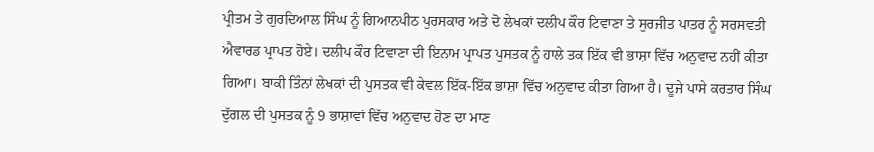ਪ੍ਰੀਤਮ ਤੇ ਗੁਰਦਿਆਲ ਸਿੰਘ ਨੂੰ ਗਿਆਨਪੀਠ ਪੁਰਸਕਾਰ ਅਤੇ ਦੋ ਲੇਖਕਾਂ ਦਲੀਪ ਕੌਰ ਟਿਵਾਣਾ ਤੇ ਸੁਰਜੀਤ ਪਾਤਰ ਨੂੰ ਸਰਸਵਤੀ ਐਵਾਰਡ ਪ੍ਰਾਪਤ ਹੋਏ। ਦਲੀਪ ਕੌਰ ਟਿਵਾਣਾ ਦੀ ਇਨਾਮ ਪ੍ਰਾਪਤ ਪੁਸਤਕ ਨੂੰ ਹਾਲੇ ਤਕ ਇੱਕ ਵੀ ਭਾਸ਼ਾ ਵਿੱਚ ਅਨੁਵਾਦ ਨਹੀਂ ਕੀਤਾ ਗਿਆ। ਬਾਕੀ ਤਿੰਨਾਂ ਲੇਖਕਾਂ ਦੀ ਪੁਸਤਕ ਵੀ ਕੇਵਲ ਇੱਕ-ਇੱਕ ਭਾਸ਼ਾ ਵਿੱਚ ਅਨੁਵਾਦ ਕੀਤਾ ਗਿਆ ਹੈ। ਦੂਜੇ ਪਾਸੇ ਕਰਤਾਰ ਸਿੰਘ ਦੁੱਗਲ ਦੀ ਪੁਸਤਕ ਨੂੰ 9 ਭਾਸ਼ਾਵਾਂ ਵਿੱਚ ਅਨੁਵਾਦ ਹੋਣ ਦਾ ਮਾਣ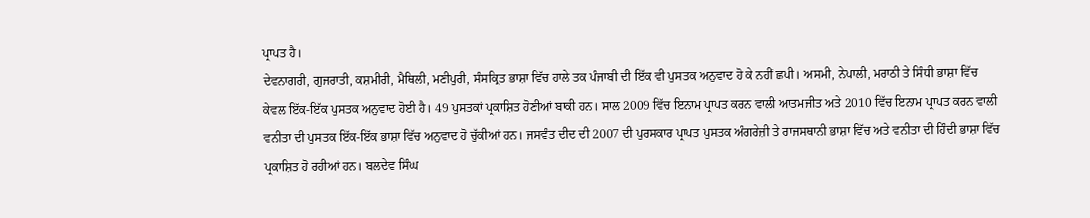ਪ੍ਰਾਪਤ ਹੈ।
ਦੇਵਨਾਗਰੀ, ਗੁਜਰਾਤੀ, ਕਸ਼ਮੀਰੀ, ਮੈਥਿਲੀ, ਮਣੀਪੁਰੀ, ਸੰਸਕ੍ਰਿਤ ਭਾਸ਼ਾ ਵਿੱਚ ਹਾਲੇ ਤਕ ਪੰਜਾਬੀ ਦੀ ਇੱਕ ਵੀ ਪੁਸਤਕ ਅਨੁਵਾਦ ਹੋ ਕੇ ਨਹੀਂ ਛਪੀ। ਅਸਮੀ, ਨੇਪਾਲੀ, ਮਰਾਠੀ ਤੇ ਸਿੰਧੀ ਭਾਸ਼ਾ ਵਿੱਚ ਕੇਵਲ ਇੱਕ-ਇੱਕ ਪੁਸਤਕ ਅਨੁਵਾਦ ਹੋਈ ਹੈ। 49 ਪੁਸਤਕਾਂ ਪ੍ਰਕਾਸ਼ਿਤ ਹੋਣੀਆਂ ਬਾਕੀ ਹਨ। ਸਾਲ 2009 ਵਿੱਚ ਇਨਾਮ ਪ੍ਰਾਪਤ ਕਰਨ ਵਾਲੀ ਆਤਮਜੀਤ ਅਤੇ 2010 ਵਿੱਚ ਇਨਾਮ ਪ੍ਰਾਪਤ ਕਰਨ ਵਾਲੀ ਵਨੀਤਾ ਦੀ ਪੁਸਤਕ ਇੱਕ-ਇੱਕ ਭਾਸ਼ਾ ਵਿੱਚ ਅਨੁਵਾਦ ਹੋ ਚੁੱਕੀਆਂ ਹਨ। ਜਸਵੰਤ ਦੀਦ ਦੀ 2007 ਦੀ ਪੁਰਸਕਾਰ ਪ੍ਰਾਪਤ ਪੁਸਤਕ ਅੰਗਰੇਜ਼ੀ ਤੇ ਰਾਜਸਥਾਨੀ ਭਾਸ਼ਾ ਵਿੱਚ ਅਤੇ ਵਨੀਤਾ ਦੀ ਹਿੰਦੀ ਭਾਸ਼ਾ ਵਿੱਚ ਪ੍ਰਕਾਸ਼ਿਤ ਹੋ ਰਹੀਆਂ ਹਨ। ਬਲਦੇਵ ਸਿੰਘ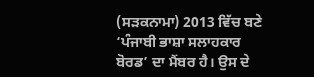(ਸੜਕਨਾਮਾ) 2013 ਵਿੱਚ ਬਣੇ ‘ਪੰਜਾਬੀ ਭਾਸ਼ਾ ਸਲਾਹਕਾਰ ਬੋਰਡ’ ਦਾ ਮੈਂਬਰ ਹੈ। ਉਸ ਦੇ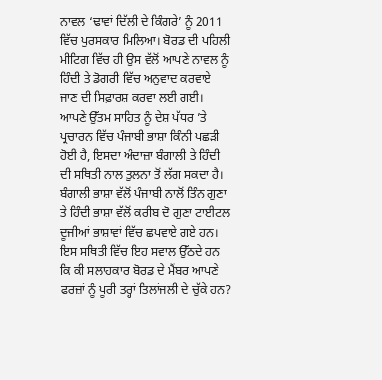ਨਾਵਲ ‘ਢਾਵਾਂ ਦਿੱਲੀ ਦੇ ਕਿੰਗਰੇ’ ਨੂੰ 2011 ਵਿੱਚ ਪੁਰਸਕਾਰ ਮਿਲਿਆ। ਬੋਰਡ ਦੀ ਪਹਿਲੀ ਮੀਟਿਗ ਵਿੱਚ ਹੀ ਉਸ ਵੱਲੋਂ ਆਪਣੇ ਨਾਵਲ ਨੂੰ ਹਿੰਦੀ ਤੇ ਡੋਗਰੀ ਵਿੱਚ ਅਨੁਵਾਦ ਕਰਵਾਏ ਜਾਣ ਦੀ ਸਿਫ਼ਾਰਸ਼ ਕਰਵਾ ਲਈ ਗਈ।
ਆਪਣੇ ਉੱਤਮ ਸਾਹਿਤ ਨੂੰ ਦੇਸ਼ ਪੱਧਰ ’ਤੇ ਪ੍ਰਚਾਰਨ ਵਿੱਚ ਪੰਜਾਬੀ ਭਾਸ਼ਾ ਕਿੰਨੀ ਪਛੜੀ ਹੋਈ ਹੈ, ਇਸਦਾ ਅੰਦਾਜ਼ਾ ਬੰਗਾਲੀ ਤੇ ਹਿੰਦੀ ਦੀ ਸਥਿਤੀ ਨਾਲ ਤੁਲਨਾ ਤੋਂ ਲੱਗ ਸਕਦਾ ਹੈ। ਬੰਗਾਲੀ ਭਾਸ਼ਾ ਵੱਲੋਂ ਪੰਜਾਬੀ ਨਾਲੋਂ ਤਿੰਨ ਗੁਣਾ ਤੇ ਹਿੰਦੀ ਭਾਸ਼ਾ ਵੱਲੋਂ ਕਰੀਬ ਦੋ ਗੁਣਾ ਟਾਈਟਲ ਦੂਜੀਆਂ ਭਾਸ਼ਾਵਾਂ ਵਿੱਚ ਛਪਵਾਏ ਗਏ ਹਨ। ਇਸ ਸਥਿਤੀ ਵਿੱਚ ਇਹ ਸਵਾਲ ਉੱਠਦੇ ਹਨ ਕਿ ਕੀ ਸਲਾਹਕਾਰ ਬੋਰਡ ਦੇ ਮੈਂਬਰ ਆਪਣੇ ਫਰਜ਼ਾਂ ਨੂੰ ਪੂਰੀ ਤਰ੍ਹਾਂ ਤਿਲਾਂਜਲੀ ਦੇ ਚੁੱਕੇ ਹਨ?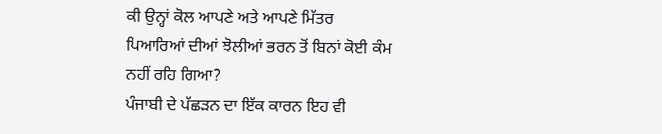ਕੀ ਉਨ੍ਹਾਂ ਕੋਲ ਆਪਣੇ ਅਤੇ ਆਪਣੇ ਮਿੱਤਰ ਪਿਆਰਿਆਂ ਦੀਆਂ ਝੋਲੀਆਂ ਭਰਨ ਤੋਂ ਬਿਨਾਂ ਕੋਈ ਕੰਮ ਨਹੀਂ ਰਹਿ ਗਿਆ?
ਪੰਜਾਬੀ ਦੇ ਪੱਛੜਨ ਦਾ ਇੱਕ ਕਾਰਨ ਇਹ ਵੀ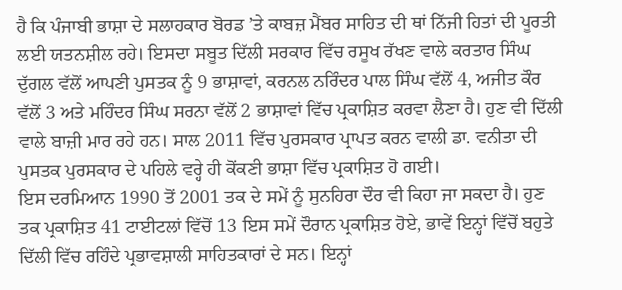ਹੈ ਕਿ ਪੰਜਾਬੀ ਭਾਸ਼ਾ ਦੇ ਸਲਾਹਕਾਰ ਬੋਰਡ ’ਤੇ ਕਾਬਜ਼ ਮੈਂਬਰ ਸਾਹਿਤ ਦੀ ਥਾਂ ਨਿੱਜੀ ਹਿਤਾਂ ਦੀ ਪੂਰਤੀ ਲਈ ਯਤਨਸ਼ੀਲ ਰਹੇ। ਇਸਦਾ ਸਬੂਤ ਦਿੱਲੀ ਸਰਕਾਰ ਵਿੱਚ ਰਸੂਖ ਰੱਖਣ ਵਾਲੇ ਕਰਤਾਰ ਸਿੰਘ ਦੁੱਗਲ ਵੱਲੋਂ ਆਪਣੀ ਪੁਸਤਕ ਨੂੰ 9 ਭਾਸ਼ਾਵਾਂ, ਕਰਨਲ ਨਰਿੰਦਰ ਪਾਲ ਸਿੰਘ ਵੱਲੋਂ 4, ਅਜੀਤ ਕੌਰ ਵੱਲੋਂ 3 ਅਤੇ ਮਹਿੰਦਰ ਸਿੰਘ ਸਰਨਾ ਵੱਲੋਂ 2 ਭਾਸ਼ਾਵਾਂ ਵਿੱਚ ਪ੍ਰਕਾਸ਼ਿਤ ਕਰਵਾ ਲੈਣਾ ਹੈ। ਹੁਣ ਵੀ ਦਿੱਲੀ ਵਾਲੇ ਬਾਜ਼ੀ ਮਾਰ ਰਹੇ ਹਨ। ਸਾਲ 2011 ਵਿੱਚ ਪੁਰਸਕਾਰ ਪ੍ਰਾਪਤ ਕਰਨ ਵਾਲੀ ਡਾ. ਵਨੀਤਾ ਦੀ ਪੁਸਤਕ ਪੁਰਸਕਾਰ ਦੇ ਪਹਿਲੇ ਵਰ੍ਹੇ ਹੀ ਕੋਂਕਣੀ ਭਾਸ਼ਾ ਵਿੱਚ ਪ੍ਰਕਾਸ਼ਿਤ ਹੋ ਗਈ।
ਇਸ ਦਰਮਿਆਨ 1990 ਤੋਂ 2001 ਤਕ ਦੇ ਸਮੇਂ ਨੂੰ ਸੁਨਹਿਰਾ ਦੌਰ ਵੀ ਕਿਹਾ ਜਾ ਸਕਦਾ ਹੈ। ਹੁਣ ਤਕ ਪ੍ਰਕਾਸ਼ਿਤ 41 ਟਾਈਟਲਾਂ ਵਿੱਚੋਂ 13 ਇਸ ਸਮੇਂ ਦੌਰਾਨ ਪ੍ਰਕਾਸ਼ਿਤ ਹੋਏ, ਭਾਵੇਂ ਇਨ੍ਹਾਂ ਵਿੱਚੋਂ ਬਹੁਤੇ ਦਿੱਲੀ ਵਿੱਚ ਰਹਿੰਦੇ ਪ੍ਰਭਾਵਸ਼ਾਲੀ ਸਾਹਿਤਕਾਰਾਂ ਦੇ ਸਨ। ਇਨ੍ਹਾਂ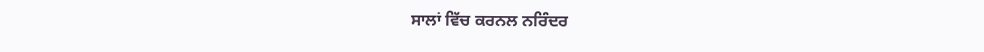ਸਾਲਾਂ ਵਿੱਚ ਕਰਨਲ ਨਰਿੰਦਰ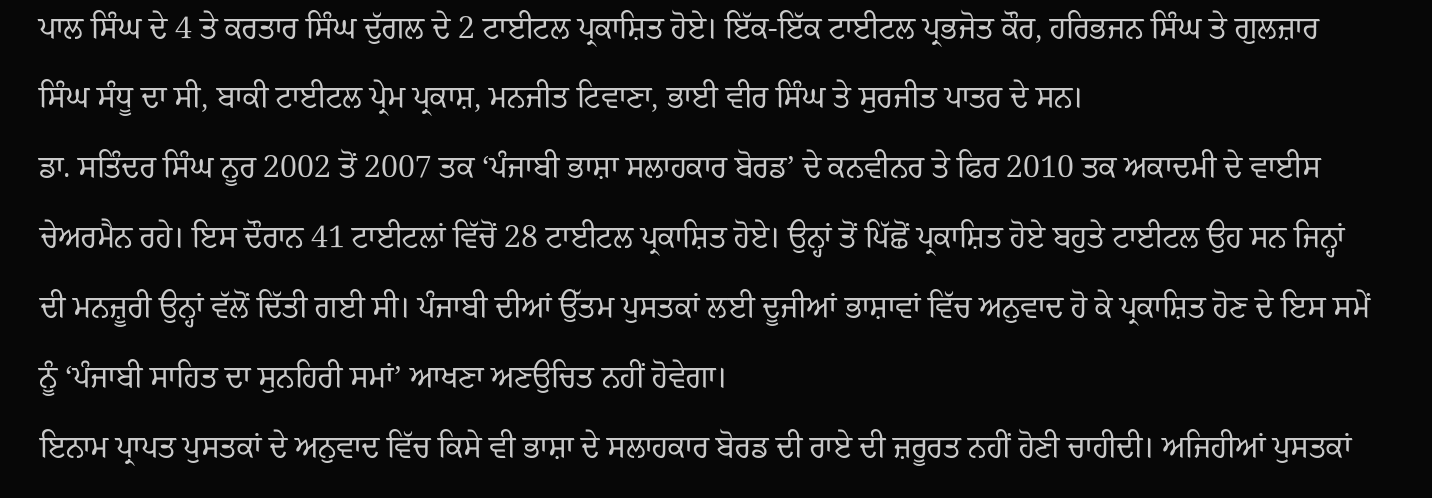ਪਾਲ ਸਿੰਘ ਦੇ 4 ਤੇ ਕਰਤਾਰ ਸਿੰਘ ਦੁੱਗਲ ਦੇ 2 ਟਾਈਟਲ ਪ੍ਰਕਾਸ਼ਿਤ ਹੋਏ। ਇੱਕ-ਇੱਕ ਟਾਈਟਲ ਪ੍ਰਭਜੋਤ ਕੌਰ, ਹਰਿਭਜਨ ਸਿੰਘ ਤੇ ਗੁਲਜ਼ਾਰ ਸਿੰਘ ਸੰਧੂ ਦਾ ਸੀ, ਬਾਕੀ ਟਾਈਟਲ ਪ੍ਰੇਮ ਪ੍ਰਕਾਸ਼, ਮਨਜੀਤ ਟਿਵਾਣਾ, ਭਾਈ ਵੀਰ ਸਿੰਘ ਤੇ ਸੁਰਜੀਤ ਪਾਤਰ ਦੇ ਸਨ।
ਡਾ. ਸਤਿੰਦਰ ਸਿੰਘ ਨੂਰ 2002 ਤੋਂ 2007 ਤਕ ‘ਪੰਜਾਬੀ ਭਾਸ਼ਾ ਸਲਾਹਕਾਰ ਬੋਰਡ’ ਦੇ ਕਨਵੀਨਰ ਤੇ ਫਿਰ 2010 ਤਕ ਅਕਾਦਮੀ ਦੇ ਵਾਈਸ ਚੇਅਰਮੈਨ ਰਹੇ। ਇਸ ਦੌਰਾਨ 41 ਟਾਈਟਲਾਂ ਵਿੱਚੋਂ 28 ਟਾਈਟਲ ਪ੍ਰਕਾਸ਼ਿਤ ਹੋਏ। ਉਨ੍ਹਾਂ ਤੋਂ ਪਿੱਛੋਂ ਪ੍ਰਕਾਸ਼ਿਤ ਹੋਏ ਬਹੁਤੇ ਟਾਈਟਲ ਉਹ ਸਨ ਜਿਨ੍ਹਾਂ ਦੀ ਮਨਜ਼ੂਰੀ ਉਨ੍ਹਾਂ ਵੱਲੋਂ ਦਿੱਤੀ ਗਈ ਸੀ। ਪੰਜਾਬੀ ਦੀਆਂ ਉੱਤਮ ਪੁਸਤਕਾਂ ਲਈ ਦੂਜੀਆਂ ਭਾਸ਼ਾਵਾਂ ਵਿੱਚ ਅਨੁਵਾਦ ਹੋ ਕੇ ਪ੍ਰਕਾਸ਼ਿਤ ਹੋਣ ਦੇ ਇਸ ਸਮੇਂ ਨੂੰ ‘ਪੰਜਾਬੀ ਸਾਹਿਤ ਦਾ ਸੁਨਹਿਰੀ ਸਮਾਂ’ ਆਖਣਾ ਅਣਉਚਿਤ ਨਹੀਂ ਹੋਵੇਗਾ।
ਇਨਾਮ ਪ੍ਰਾਪਤ ਪੁਸਤਕਾਂ ਦੇ ਅਨੁਵਾਦ ਵਿੱਚ ਕਿਸੇ ਵੀ ਭਾਸ਼ਾ ਦੇ ਸਲਾਹਕਾਰ ਬੋਰਡ ਦੀ ਰਾਏ ਦੀ ਜ਼ਰੂਰਤ ਨਹੀਂ ਹੋਣੀ ਚਾਹੀਦੀ। ਅਜਿਹੀਆਂ ਪੁਸਤਕਾਂ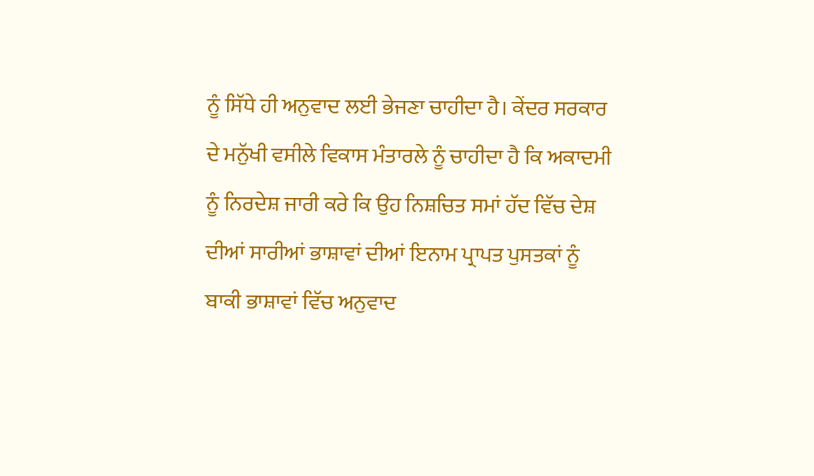ਨੂੰ ਸਿੱਧੇ ਹੀ ਅਨੁਵਾਦ ਲਈ ਭੇਜਣਾ ਚਾਹੀਦਾ ਹੈ। ਕੇਂਦਰ ਸਰਕਾਰ ਦੇ ਮਨੁੱਖੀ ਵਸੀਲੇ ਵਿਕਾਸ ਮੰਤਾਰਲੇ ਨੂੰ ਚਾਹੀਦਾ ਹੈ ਕਿ ਅਕਾਦਮੀ ਨੂੰ ਨਿਰਦੇਸ਼ ਜਾਰੀ ਕਰੇ ਕਿ ਉਹ ਨਿਸ਼ਚਿਤ ਸਮਾਂ ਹੱਦ ਵਿੱਚ ਦੇਸ਼ ਦੀਆਂ ਸਾਰੀਆਂ ਭਾਸ਼ਾਵਾਂ ਦੀਆਂ ਇਨਾਮ ਪ੍ਰਾਪਤ ਪੁਸਤਕਾਂ ਨੂੰ ਬਾਕੀ ਭਾਸ਼ਾਵਾਂ ਵਿੱਚ ਅਨੁਵਾਦ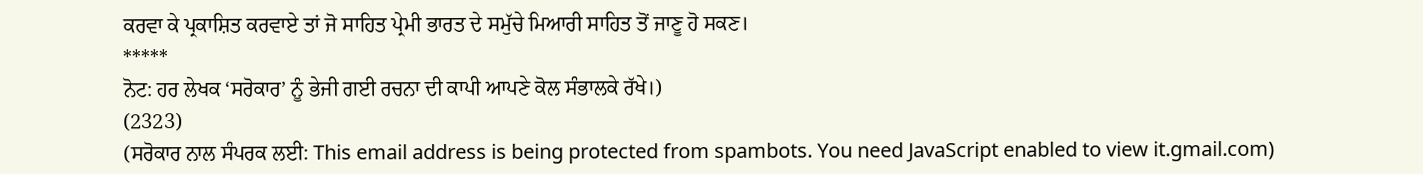ਕਰਵਾ ਕੇ ਪ੍ਰਕਾਸ਼ਿਤ ਕਰਵਾਏ ਤਾਂ ਜੋ ਸਾਹਿਤ ਪ੍ਰੇਮੀ ਭਾਰਤ ਦੇ ਸਮੁੱਚੇ ਮਿਆਰੀ ਸਾਹਿਤ ਤੋਂ ਜਾਣੂ ਹੋ ਸਕਣ।
*****
ਨੋਟ: ਹਰ ਲੇਖਕ ‘ਸਰੋਕਾਰ’ ਨੂੰ ਭੇਜੀ ਗਈ ਰਚਨਾ ਦੀ ਕਾਪੀ ਆਪਣੇ ਕੋਲ ਸੰਭਾਲਕੇ ਰੱਖੇ।)
(2323)
(ਸਰੋਕਾਰ ਨਾਲ ਸੰਪਰਕ ਲਈ: This email address is being protected from spambots. You need JavaScript enabled to view it.gmail.com)